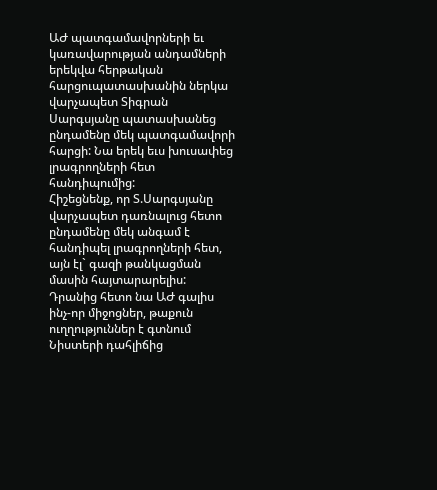ԱԺ պատգամավորների եւ կառավարության անդամների երեկվա հերթական հարցուպատասխանին ներկա վարչապետ Տիգրան Սարգսյանը պատասխանեց ընդամենը մեկ պատգամավորի հարցի: Նա երեկ եւս խուսափեց լրագրողների հետ հանդիպումից:
Հիշեցնենք, որ Տ.Սարգսյանը վարչապետ դառնալուց հետո ընդամենը մեկ անգամ է հանդիպել լրագրողների հետ, այն էլ` գազի թանկացման մասին հայտարարելիս: Դրանից հետո նա ԱԺ գալիս ինչ-որ միջոցներ, թաքուն ուղղություններ է գտնում Նիստերի դահլիճից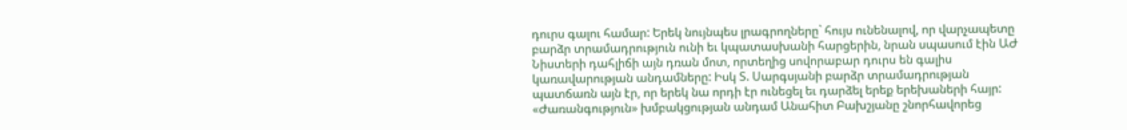դուրս գալու համար: Երեկ նույնպես լրագրողները` հույս ունենալով, որ վարչապետը բարձր տրամադրություն ունի եւ կպատասխանի հարցերին, նրան սպասում էին ԱԺ Նիստերի դահլիճի այն դռան մոտ, որտեղից սովորաբար դուրս են գալիս կառավարության անդամները: Իսկ Տ. Սարգսյանի բարձր տրամադրության պատճառն այն էր, որ երեկ նա որդի էր ունեցել եւ դարձել երեք երեխաների հայր: «Ժառանգություն» խմբակցության անդամ Անահիտ Բախշյանը շնորհավորեց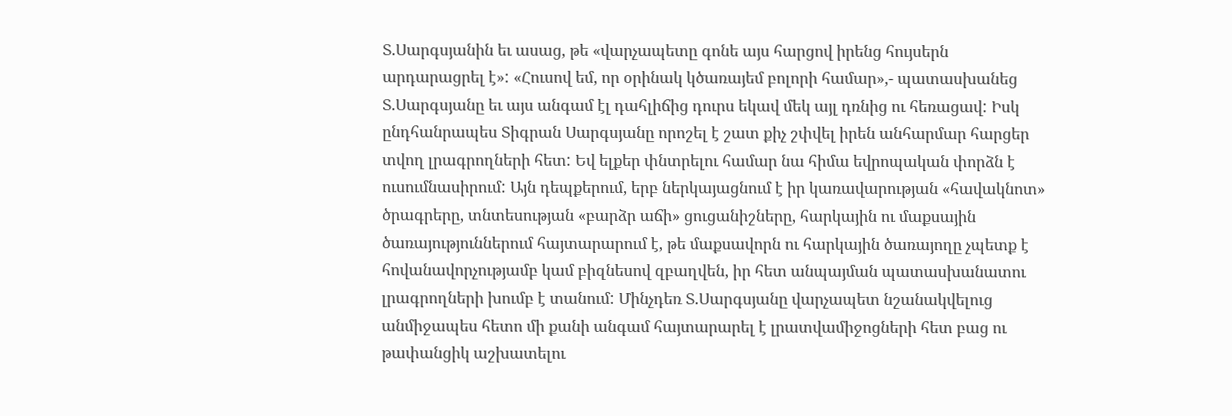Տ.Սարգսյանին եւ ասաց, թե «վարչապետը գոնե այս հարցով իրենց հույսերն արդարացրել է»: «Հուսով եմ, որ օրինակ կծառայեմ բոլորի համար»,- պատասխանեց Տ.Սարգսյանը եւ այս անգամ էլ դահլիճից դուրս եկավ մեկ այլ դռնից ու հեռացավ: Իսկ ընդհանրապես Տիգրան Սարգսյանը որոշել է շատ քիչ շփվել իրեն անհարմար հարցեր տվող լրագրողների հետ: Եվ ելքեր փնտրելու համար նա հիմա եվրոպական փորձն է ուսումնասիրում: Այն դեպքերում, երբ ներկայացնում է իր կառավարության «հավակնոտ» ծրագրերը, տնտեսության «բարձր աճի» ցուցանիշները, հարկային ու մաքսային ծառայություններում հայտարարում է, թե մաքսավորն ու հարկային ծառայողը չպետք է հովանավորչությամբ կամ բիզնեսով զբաղվեն, իր հետ անպայման պատասխանատու լրագրողների խումբ է տանում: Մինչդեռ Տ.Սարգսյանը վարչապետ նշանակվելուց անմիջապես հետո մի քանի անգամ հայտարարել է լրատվամիջոցների հետ բաց ու թափանցիկ աշխատելու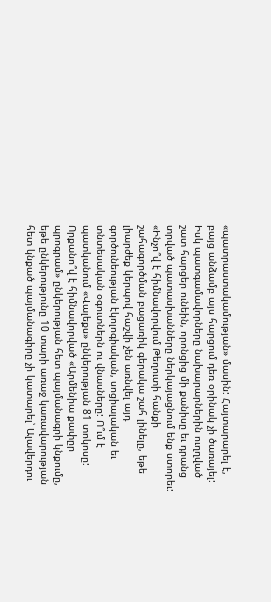«պատրաստակամության» մասին: Հայտարարել է, բայց անձամբ այս հարցում դեռ օրինակ չի ծառայել:
Իսկ պատգամավորները նախարարներին ուղղված շատ հարցեր ունեին, որոնցից մի քանիսը եւ դրանց տրված պատասխանները ներկայացնում ենք ստորեւ:
«Ինչո՞վ է հիմնավորվում Թեղուտի հանքի շահագործման բացառիկ գերակա շահ լինելը, եթե լիարժեք կերպով հաշվի չեն առնվել այդ գործունեության էկոլոգիական, սոցիալական եւ տնտեսական օգուտներն ու վնասները: Ո՞ւմ է պատկանում «Վալեքս» ընկերության 81 տոկոսը: Որքանո՞վ է հիմնավորված «Արմենիա քափըր պրոգրամ» ընկերության հետ պայմանագրի կնքումը, եթե ընկերությունը 10 տարի առաջ կառավարության հետ կնքած պայմանագիրը չի կատարել՝ Ալավերդու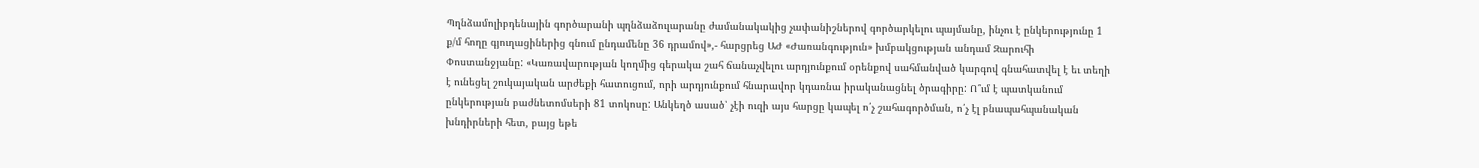Պղնձամոլիբդենային գործարանի պղնձաձուլարանը ժամանակակից չափանիշներով գործարկելու պայմանը, ինչու է ընկերությունը 1 ք/մ հողը գյուղացիներից գնում ընդամենը 36 դրամով»,- հարցրեց ԱԺ «Ժառանգություն» խմբակցության անդամ Զարուհի Փոստանջյանը: «Կառավարության կողմից գերակա շահ ճանաչվելու արդյունքում օրենքով սահմանված կարգով գնահատվել է եւ տեղի է ունեցել շուկայական արժեքի հատուցում, որի արդյունքում հնարավոր կդառնա իրականացնել ծրագիրը: Ո՞ւմ է պատկանում ընկերության բաժնետոմսերի 81 տոկոսը: Անկեղծ ասած՝ չէի ուզի այս հարցը կապել ո՛չ շահագործման, ո՛չ էլ բնապահպանական խնդիրների հետ, բայց եթե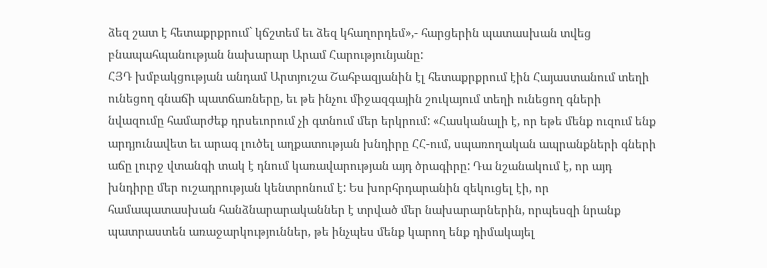ձեզ շատ է հետաքրքրում` կճշտեմ եւ ձեզ կհաղորդեմ»,- հարցերին պատասխան տվեց բնապահպանության նախարար Արամ Հարությունյանը:
ՀՅԴ խմբակցության անդամ Արտյուշա Շահբազյանին էլ հետաքրքրում էին Հայաստանում տեղի ունեցող գնաճի պատճառները, եւ թե ինչու միջազգային շուկայում տեղի ունեցող գների նվազումը համարժեք դրսեւորում չի գտնում մեր երկրում: «Հասկանալի է, որ եթե մենք ուզում ենք արդյունավետ եւ արագ լուծել աղքատության խնդիրը ՀՀ-ում, սպառողական ապրանքների գների աճը լուրջ վտանգի տակ է դնում կառավարության այդ ծրագիրը: Դա նշանակում է, որ այդ խնդիրը մեր ուշադրության կենտրոնում է: Ես խորհրդարանին զեկուցել էի, որ համապատասխան հանձնարարականներ է տրված մեր նախարարներին, որպեսզի նրանք պատրաստեն առաջարկություններ, թե ինչպես մենք կարող ենք դիմակայել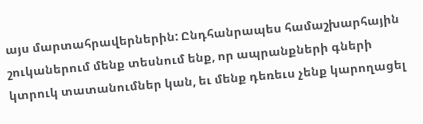այս մարտահրավերներին: Ընդհանրապես համաշխարհային շուկաներում մենք տեսնում ենք, որ ապրանքների գների կտրուկ տատանումներ կան, եւ մենք դեռեւս չենք կարողացել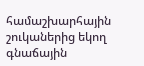համաշխարհային շուկաներից եկող գնաճային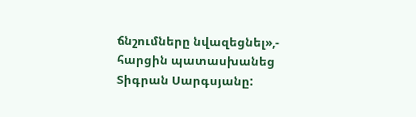ճնշումները նվազեցնել»,- հարցին պատասխանեց Տիգրան Սարգսյանը: